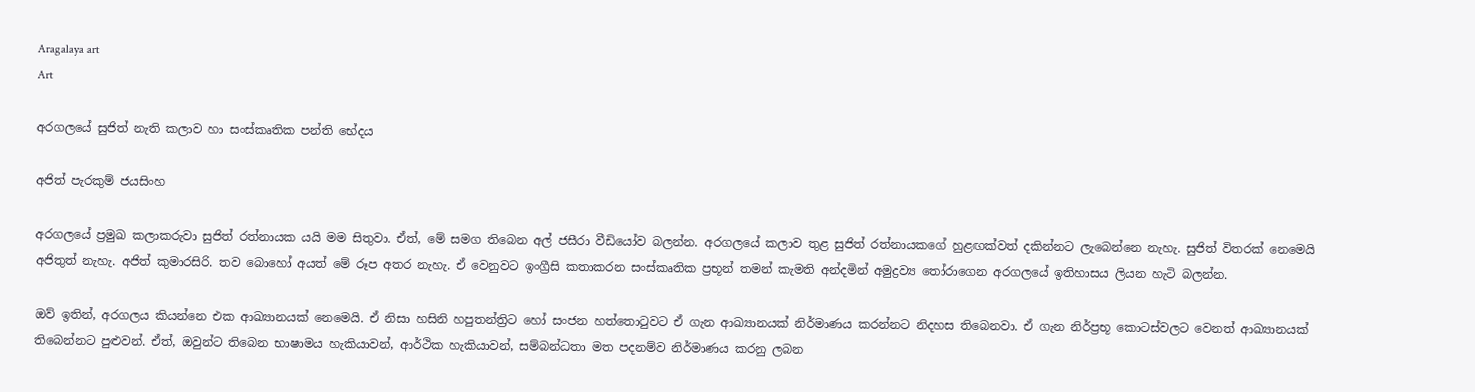Aragalaya art
Art

අරගලයේ සුජිත් නැති කලාව හා සංස්කෘතික පන්ති භේදය

අජිත් පැරකුම් ජයසිංහ

අරගලයේ ප්‍රමුඛ කලාකරුවා සුජිත් රත්නායක යයි මම සිතුවා. ඒත්, මේ සමග තිබෙන අල් ජසීරා වීඩියෝව බලන්න. අරගලයේ කලාව තුළ සුජිත් රත්නායකගේ හුළඟක්වත් දකින්නට ලැබෙන්නෙ නැහැ. සුජිත් විතරක් නෙමෙයි අජිතුත් නැහැ. අජිත් කුමාරසිරි. තව බොහෝ අයත් මේ රූප අතර නැහැ. ඒ වෙනුවට ඉංග්‍රීසි කතාකරන සංස්කෘතික ප්‍රභූන් තමන් කැමති අන්දමින් අමුද්‍රව්‍ය තෝරාගෙන අරගලයේ ඉතිහාසය ලියන හැටි බලන්න.

ඔව් ඉතින්, අරගලය කියන්නෙ එක ආඛ්‍යානයක් නෙමෙයි. ඒ නිසා හසිනි හපුතන්ත්‍රිට හෝ සංජන හත්තොටුවට ඒ ගැන ආඛ්‍යානයක් නිර්මාණය කරන්නට නිදහස තිබෙනවා. ඒ ගැන නිර්ප්‍රභූ කොටස්වලට වෙනත් ආඛ්‍යානයක් තිබෙන්නට පුළුවන්. ඒත්, ඔවුන්ට තිබෙන භාෂාමය හැකියාවන්, ආර්ථික හැකියාවන්, සම්බන්ධතා මත පදනම්ව නිර්මාණය කරනු ලබන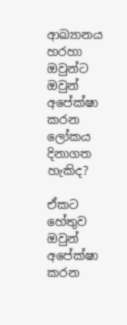ආඛ්‍යානය හරහා ඔවුන්ට ඔවුන් අපේක්ෂා කරන ලෝකය දිනාගත හැකිද?

ඒකට හේතුව ඔවුන් අපේක්ෂා කරන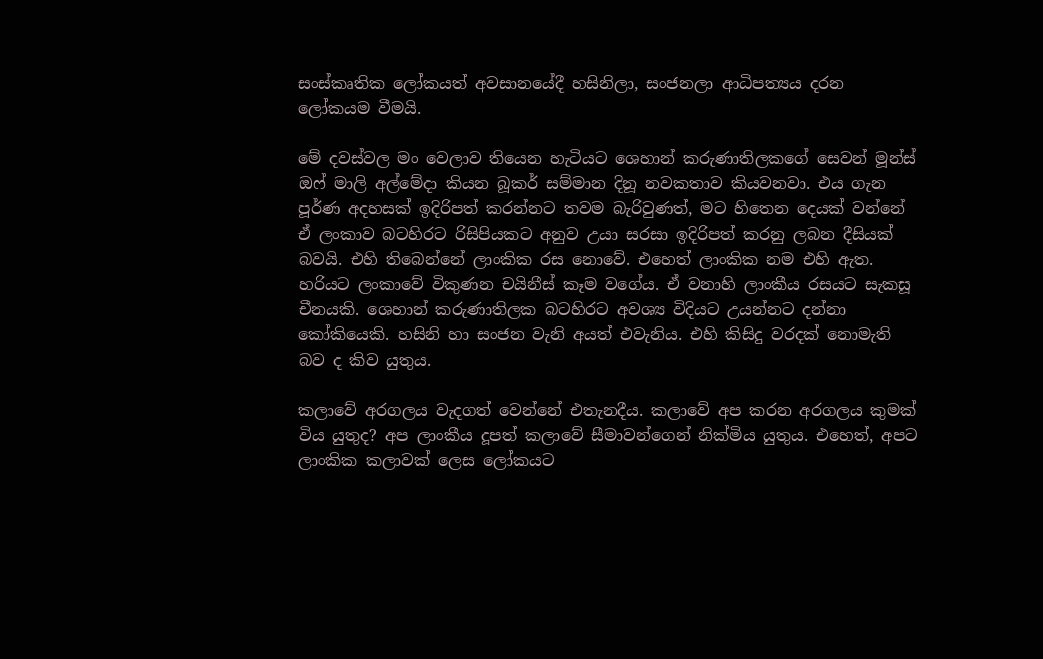සංස්කෘතික ලෝකයත් අවසානයේදී හසිනිලා, සංජනලා ආධිපත්‍යය දරන ලෝකයම වීමයි.

මේ දවස්වල මං වෙලාව තියෙන හැටියට ශෙහාන් කරුණාතිලකගේ සෙවන් මූන්ස් ඔෆ් මාලි අල්මේදා කියන බූකර් සම්මාන දිනූ නවකතාව කියවනවා. එය ගැන පූර්ණ අදහසක් ඉදිරිපත් කරන්නට තවම බැරිවුණත්, මට හිතෙන දෙයක් වන්නේ ඒ ලංකාව බටහිරට රිසිපියකට අනුව උයා සරසා ඉදිරිපත් කරනු ලබන දීසියක් බවයි. එහි තිබෙන්නේ ලාංකික රස නොවේ. එහෙත් ලාංකික නම එහි ඇත. හරියට ලංකාවේ විකුණන චයිනීස් කෑම වගේය. ඒ වනාහි ලාංකීය රසයට සැකසූ චීනයකි. ශෙහාන් කරුණාතිලක බටහිරට අවශ්‍ය විදියට උයන්නට දන්නා කෝකියෙකි. හසිනි හා සංජන වැනි අයත් එවැනිය. එහි කිසිදු වරදක් නොමැති බව ද කිව යුතුය.

කලාවේ අරගලය වැදගත් වෙන්නේ එතැනදීය. කලාවේ අප කරන අරගලය කුමක් විය යුතුද? අප ලාංකීය දූපත් කලාවේ සීමාවන්ගෙන් නික්මිය යුතුය. එහෙත්, අපට ලාංකික කලාවක් ලෙස ලෝකයට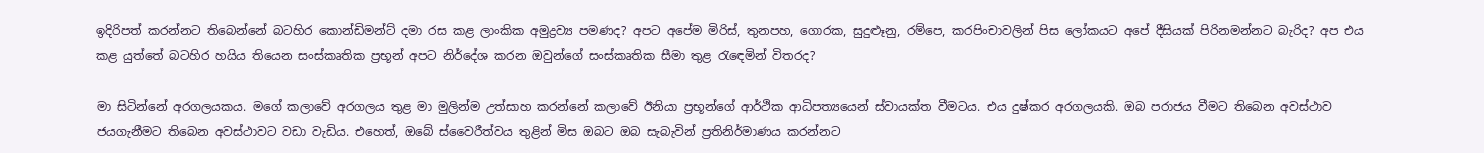ඉදිරිපත් කරන්නට තිබෙන්නේ බටහිර කොන්ඩිමන්ට් දමා රස කළ ලාංකික අමුද්‍රව්‍ය පමණද? අපට අපේම මිරිස්, තුනපහ, ගොරක, සුදුළූනු, රම්පෙ, කරපිංචාවලින් පිස ලෝකයට අපේ දීසියක් පිරිනමන්නට බැරිද? අප එය කළ යුත්තේ බටහිර හයිය තියෙන සංස්කෘතික ප්‍රභූන් අපට නිර්දේශ කරන ඔවුන්ගේ සංස්කෘතික සීමා තුළ රැඳෙමින් විතරද?

මා සිටින්නේ අරගලයකය. මගේ කලාවේ අරගලය තුළ මා මුලින්ම උත්සාහ කරන්නේ කලාවේ ඊනියා ප්‍රභූන්ගේ ආර්ථික ආධිපත්‍යයෙන් ස්වායක්ත වීමටය. එය දුෂ්කර අරගලයකි. ඔබ පරාජය වීමට තිබෙන අවස්ථාව ජයගැනීමට තිබෙන අවස්ථාවට වඩා වැඩිය. එහෙත්, ඔබේ ස්වෛරීත්වය තුළින් මිස ඔබට ඔබ සැබැවින් ප්‍රතිනිර්මාණය කරන්නට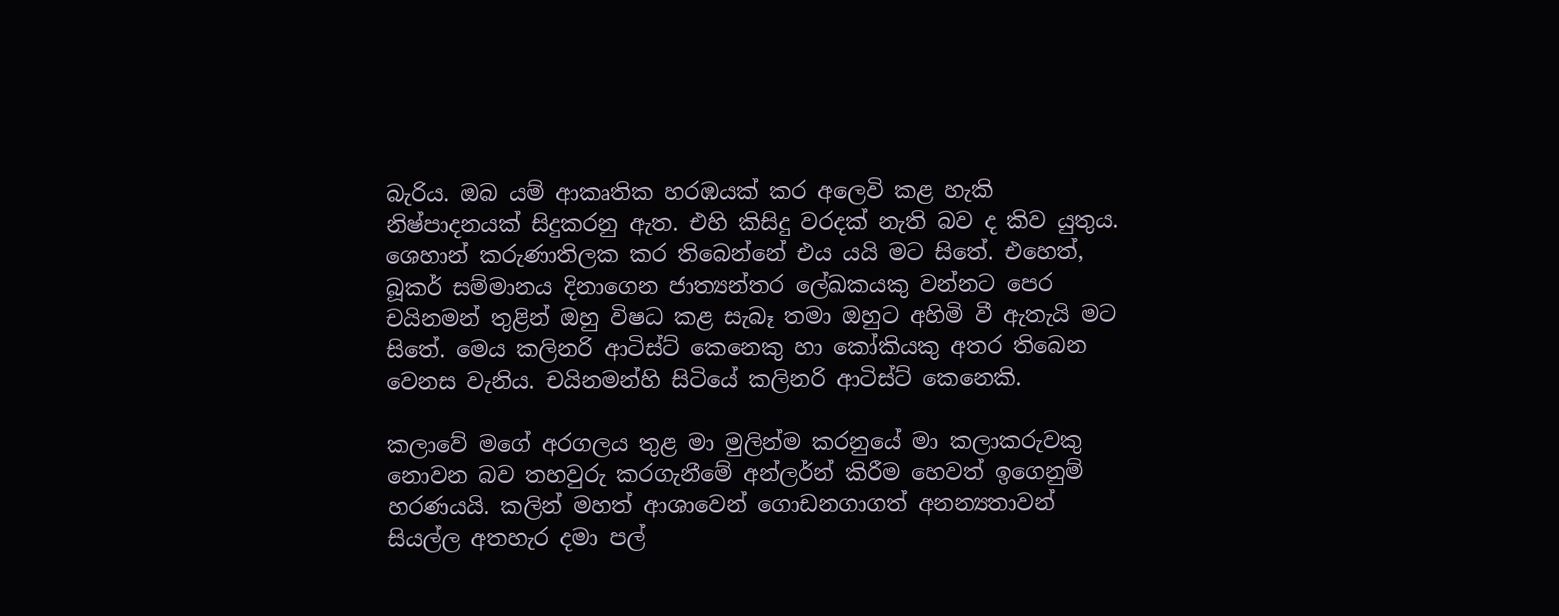බැරිය. ඔබ යම් ආකෘතික හරඹයක් කර අලෙවි කළ හැකි නිෂ්පාදනයක් සිදුකරනු ඇත. එහි කිසිදු වරදක් නැති බව ද කිව යුතුය. ශෙහාන් කරුණාතිලක කර තිබෙන්නේ එය යයි මට සිතේ. එහෙත්, බූකර් සම්මානය දිනාගෙන ජාත්‍යන්තර ලේඛකයකු වන්නට පෙර චයිනමන් තුළින් ඔහු විෂධ කළ සැබෑ තමා ඔහුට අහිමි වී ඇතැයි මට සිතේ. මෙය කලිනරි ආටිස්ට් කෙනෙකු හා කෝකියකු අතර තිබෙන වෙනස වැනිය. චයිනමන්හි සිටියේ කලිනරි ආටිස්ට් කෙනෙකි.

කලාවේ මගේ අරගලය තුළ මා මුලින්ම කරනුයේ මා කලාකරුවකු නොවන බව තහවුරු කරගැනීමේ අන්ලර්න් කිරීම හෙවත් ඉගෙනුම් හරණයයි. කලින් මහත් ආශාවෙන් ගොඩනගාගත් අනන්‍යතාවන් සියල්ල අතහැර දමා පල්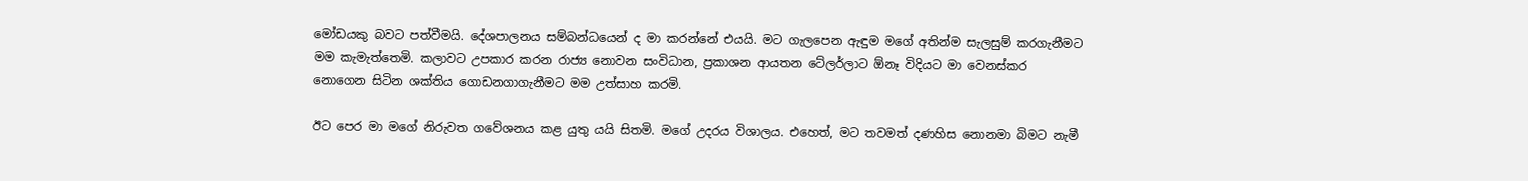මෝඩයකු බවට පත්වීමයි. දේශපාලනය සම්බන්ධයෙන් ද මා කරන්නේ එයයි. මට ගැලපෙන ඇඳුම මගේ අතින්ම සැලසුම් කරගැනීමට මම කැමැත්තෙමි. කලාවට උපකාර කරන රාජ්‍ය නොවන සංවිධාන, ප්‍රකාශන ආයතන ටේලර්ලාට ඕනෑ විදියට මා වෙනස්කර නොගෙන සිටින ශක්තිය ගොඩනගාගැනීමට මම උත්සාහ කරමි.

ඊට පෙර මා මගේ නිරුවත ගවේශනය කළ යුතු යයි සිතමි. මගේ උදරය විශාලය. එහෙත්, මට තවමත් දණහිස නොනමා බිමට නැමී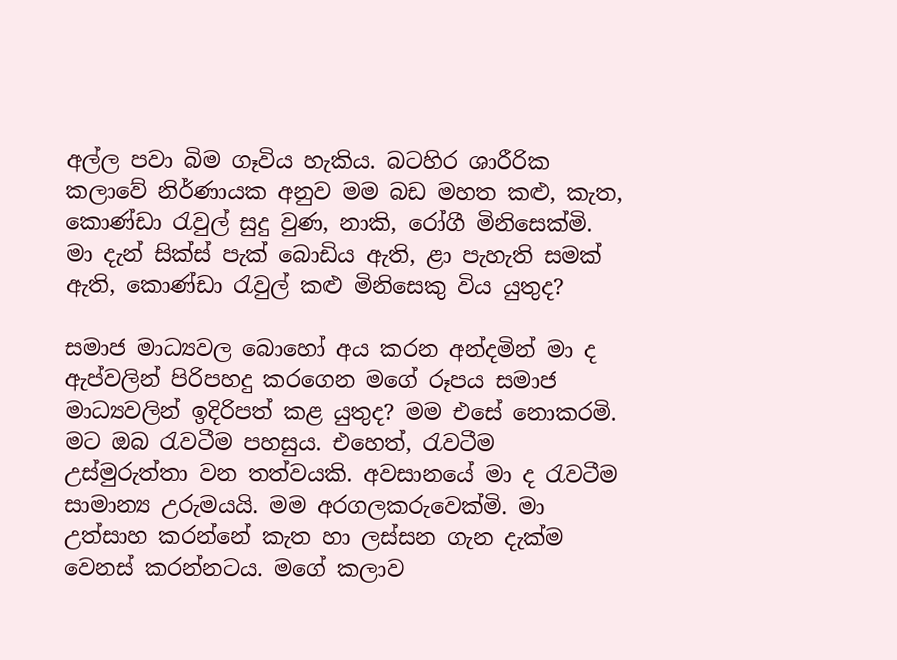අල්ල පවා බිම ගෑවිය හැකිය. බටහිර ශාරීරික කලාවේ නිර්ණායක අනුව මම බඩ මහත කළු, කැත, කොණ්ඩා රැවුල් සුදු වුණ, නාකි, රෝගී මිනිසෙක්මි. මා දැන් සික්ස් පැක් බොඩිය ඇති, ළා පැහැති සමක් ඇති, කොණ්ඩා රැවුල් කළු මිනිසෙකු විය යුතුද?

සමාජ මාධ්‍යවල බොහෝ අය කරන අන්දමින් මා ද ඇප්වලින් පිරිපහදු කරගෙන මගේ රූපය සමාජ මාධ්‍යවලින් ඉදිරිපත් කළ යුතුද? මම එසේ නොකරමි. මට ඔබ රැවටීම පහසුය. එහෙත්, රැවටීම උස්මුරුත්තා වන තත්වයකි. අවසානයේ මා ද රැවටීම සාමාන්‍ය උරුමයයි. මම අරගලකරුවෙක්මි. මා උත්සාහ කරන්නේ කැත හා ලස්සන ගැන දැක්ම වෙනස් කරන්නටය. මගේ කලාව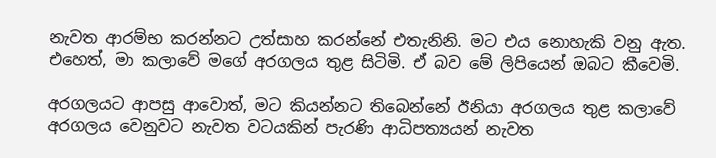නැවත ආරම්භ කරන්නට උත්සාහ කරන්නේ එතැනිනි. මට එය නොහැකි වනු ඇත. එහෙත්, මා කලාවේ මගේ අරගලය තුළ සිටිමි. ඒ බව මේ ලිපියෙන් ඔබට කීවෙමි.

අරගලයට ආපසු ආවොත්, මට කියන්නට තිබෙන්නේ ඊනියා අරගලය තුළ කලාවේ අරගලය වෙනුවට නැවත වටයකින් පැරණි ආධිපත්‍යයන් නැවත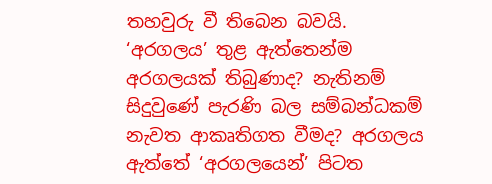තහවුරු වී තිබෙන බවයි. ‘අරගලය’ තුළ ඇත්තෙන්ම අරගලයක් තිබුණාද? නැතිනම් සිදුවුණේ පැරණි බල සම්බන්ධකම් නැවත ආකෘතිගත වීමද? අරගලය ඇත්තේ ‘අරගලයෙන්’ පිටත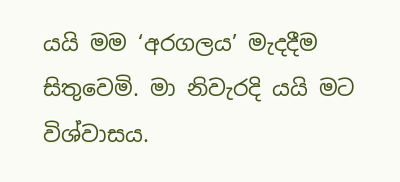යයි මම ‘අරගලය’ මැදදීම සිතුවෙමි. මා නිවැරදි යයි මට විශ්වාසය.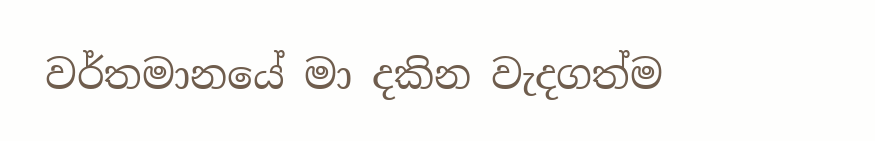වර්තමානයේ මා දකින වැදගත්ම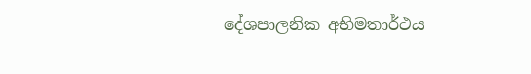දේශපාලනික අභිමතාර්ථය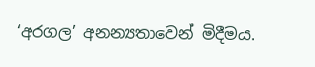‘අරගල’ අනන්‍යතාවෙන් මිදීමය.